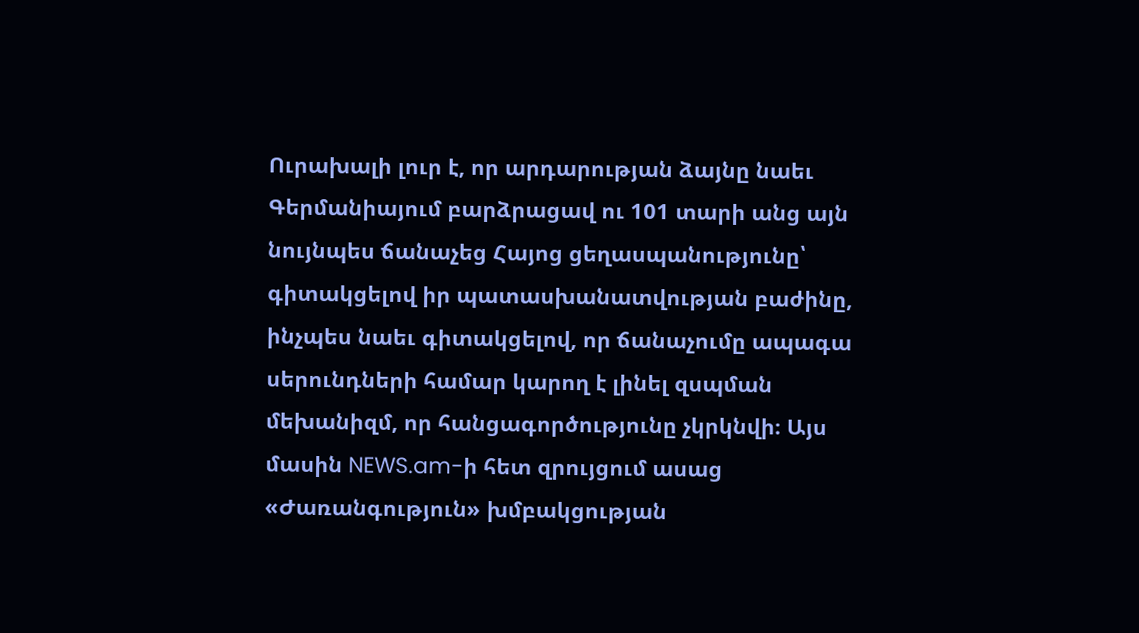Ուրախալի լուր է, որ արդարության ձայնը նաեւ Գերմանիայում բարձրացավ ու 101 տարի անց այն նույնպես ճանաչեց Հայոց ցեղասպանությունը՝ գիտակցելով իր պատասխանատվության բաժինը, ինչպես նաեւ գիտակցելով, որ ճանաչումը ապագա սերունդների համար կարող է լինել զսպման մեխանիզմ, որ հանցագործությունը չկրկնվի։ Այս մասին NEWS.am-ի հետ զրույցում ասաց «Ժառանգություն» խմբակցության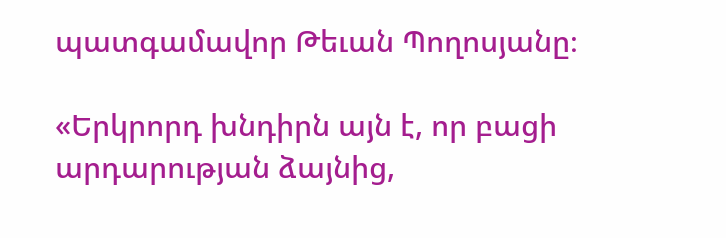պատգամավոր Թեւան Պողոսյանը։

«Երկրորդ խնդիրն այն է, որ բացի արդարության ձայնից,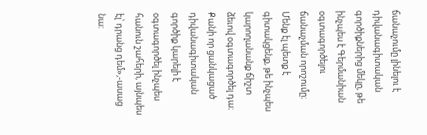ճանաչումը լինելու է դիվանագիտական գործիքներից մեկը, թե ինչպես է Գերմանիան օգտագործելու ճանաչման որոշումը։ Մենք էլ պետք է գիտակցենք, թե ինչպես կարողանանք ճիշտ ձեւով օգտագործել դա։ Քանի որ ցանկացած դիվանագիտական գործիք կարելի է օգտագործել ինչպես հանուն շահերի, այնպես էլ՝ դրանց դեմ»,-ասաց նա: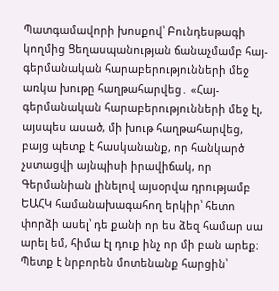Պատգամավորի խոսքով՝ Բունդեսթագի կողմից Ցեղասպանության ճանաչմամբ հայ-գերմանական հարաբերությունների մեջ առկա խութը հաղթահարվեց․ «Հայ-գերմանական հարաբերությունների մեջ էլ, այսպես ասած, մի խութ հաղթահարվեց, բայց պետք է հասկանանք, որ հանկարծ չստացվի այնպիսի իրավիճակ, որ Գերմանիան լինելով այսօրվա դրությամբ ԵԱՀԿ համանախագահող երկիր՝ հետո փորձի ասել՝ դե քանի որ ես ձեզ համար սա արել եմ, հիմա էլ դուք ինչ որ մի բան արեք։ Պետք է նրբորեն մոտենանք հարցին՝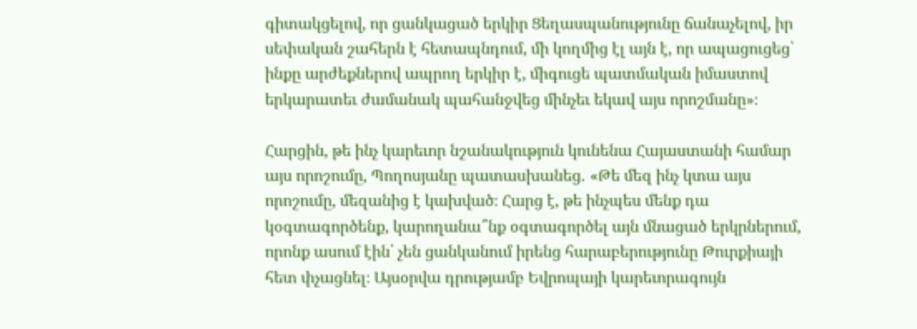գիտակցելով, որ ցանկացած երկիր Ցեղասպանությունը ճանաչելով, իր սեփական շահերն է հետապնդում, մի կողմից էլ այն է, որ ապացուցեց՝ ինքը արժեքներով ապրող երկիր է, միգուցե պատմական իմաստով երկարատեւ ժամանակ պահանջվեց մինչեւ եկավ այս որոշմանը»։

Հարցին, թե ինչ կարեւոր նշանակություն կունենա Հայաստանի համար այս որոշումը, Պողոսյանը պատասխանեց․ «Թե մեզ ինչ կտա այս որոշումը, մեզանից է կախված։ Հարց է, թե ինչպես մենք դա կօգտագործենք, կարողանա՞նք օգտագործել այն մնացած երկրներում, որոնք ասում էին՝ չեն ցանկանում իրենց հարաբերությունը Թուրքիայի հետ փչացնել։ Այսօրվա դրությամբ Եվրոպայի կարեւորագույն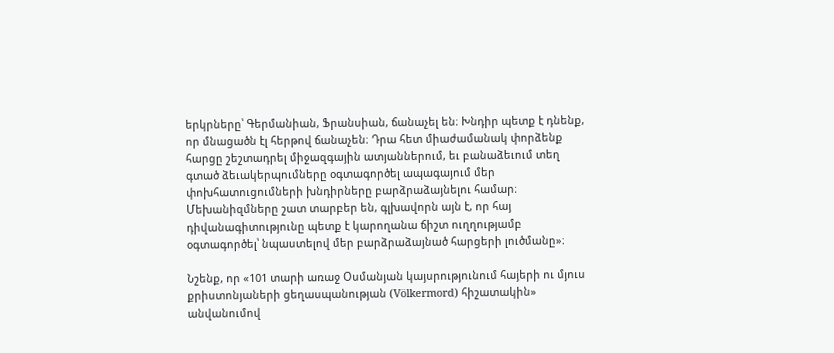երկրները՝ Գերմանիան, Ֆրանսիան, ճանաչել են։ Խնդիր պետք է դնենք, որ մնացածն էլ հերթով ճանաչեն։ Դրա հետ միաժամանակ փորձենք հարցը շեշտադրել միջազգային ատյաններում, եւ բանաձեւում տեղ գտած ձեւակերպումները օգտագործել ապագայում մեր փոխհատուցումների խնդիրները բարձրաձայնելու համար։ Մեխանիզմները շատ տարբեր են, գլխավորն այն է, որ հայ դիվանագիտությունը պետք է կարողանա ճիշտ ուղղությամբ օգտագործել՝ նպաստելով մեր բարձրաձայնած հարցերի լուծմանը»։

Նշենք, որ «101 տարի առաջ Օսմանյան կայսրությունում հայերի ու մյուս քրիստոնյաների ցեղասպանության (Völkermord) հիշատակին» անվանումով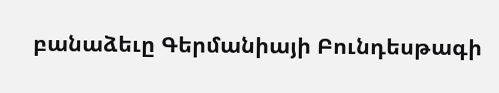բանաձեւը Գերմանիայի Բունդեսթագի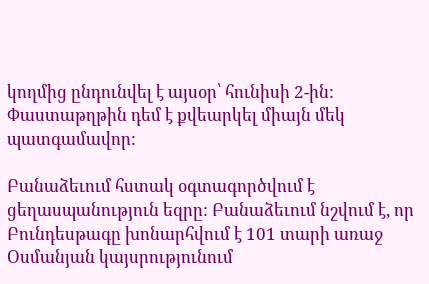կողմից ընդունվել է այսօր՝ հունիսի 2-ին: Փաստաթղթին դեմ է քվեարկել միայն մեկ պատգամավոր:

Բանաձեւում հստակ օգտագործվում է ցեղասպանություն եզրը: Բանաձեւում նշվում է, որ Բունդեսթագը խոնարհվում է 101 տարի առաջ Օսմանյան կայսրությունում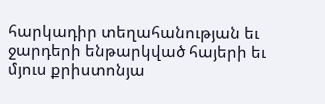հարկադիր տեղահանության եւ ջարդերի ենթարկված հայերի եւ մյուս քրիստոնյա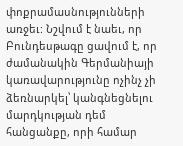փոքրամասնությունների առջեւ: Նշվում է նաեւ, որ Բունդեսթագը ցավում է, որ ժամանակին Գերմանիայի կառավարությունը ոչինչ չի ձեռնարկել՝ կանգնեցնելու մարդկության դեմ հանցանքը, որի համար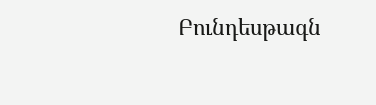Բունդեսթագն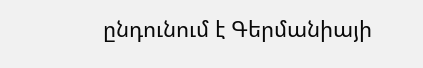ընդունում է Գերմանիայի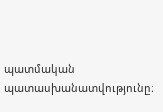պատմական պատասխանատվությունը։